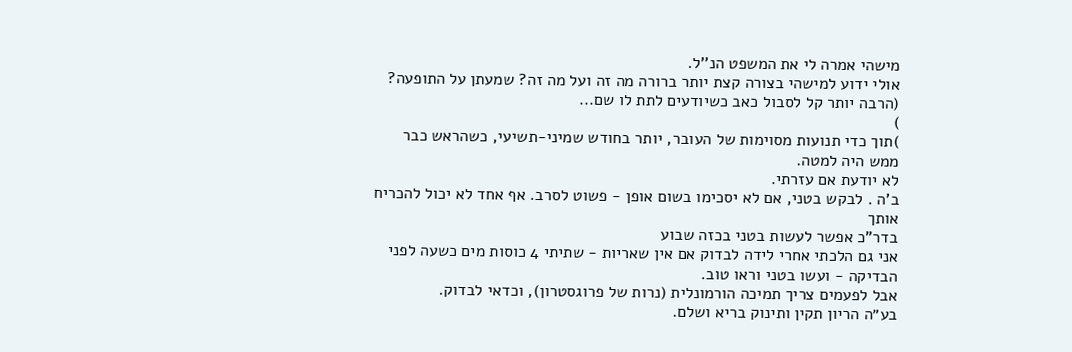מישהי אמרה לי את המשפט הנ''ל.
אולי ידוע למישהי בצורה קצת יותר ברורה מה זה ועל מה זה? שמעתן על התופעה?
(הרבה יותר קל לסבול כאב כשיודעים לתת לו שם...
)
)תוך כדי תנועות מסוימות של העובר, יותר בחודש שמיני-תשיעי, כשהראש כבר ממש היה למטה.
לא יודעת אם עזרתי.
ב'ה . לבקש בטני, אם לא יסכימו בשום אופן - פשוט לסרב. אף אחד לא יכול להכריח אותך
בדר"כ אפשר לעשות בטני בכזה שבוע
אני גם הלכתי אחרי לידה לבדוק אם אין שאריות - שתיתי 4 כוסות מים כשעה לפני הבדיקה - ועשו בטני וראו טוב.
אבל לפעמים צריך תמיכה הורמונלית (נרות של פרוגסטרון), וכדאי לבדוק.
בע״ה הריון תקין ותינוק בריא ושלם.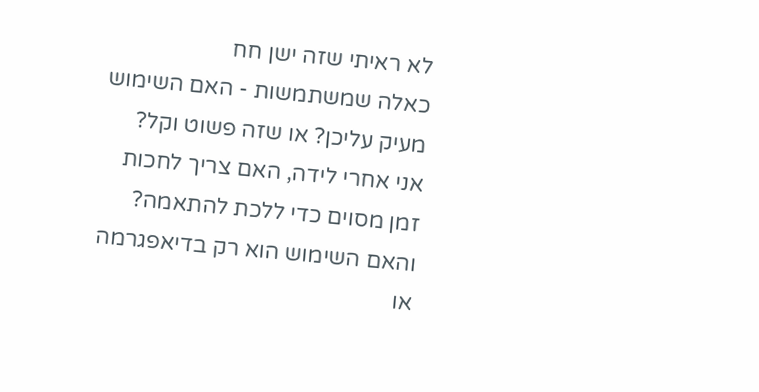לא ראיתי שזה ישן חח
כאלה שמשתמשות - האם השימוש מעיק עליכן? או שזה פשוט וקל?
אני אחרי לידה, האם צריך לחכות זמן מסוים כדי ללכת להתאמה?
והאם השימוש הוא רק בדיאפגרמה או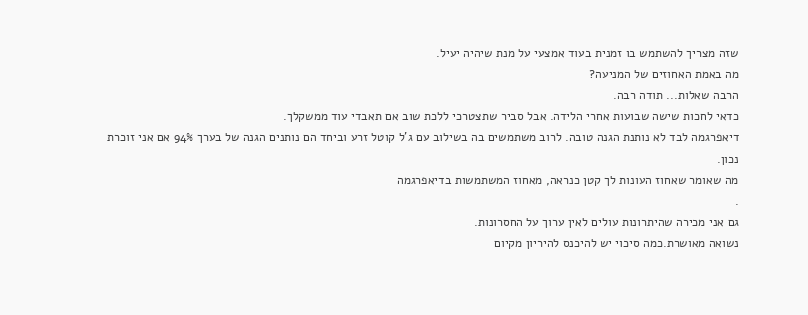שזה מצריך להשתמש בו זמנית בעוד אמצעי על מנת שיהיה יעיל.
מה באמת האחוזים של המניעה?
הרבה שאלות... תודה רבה.
כדאי לחכות שישה שבועות אחרי הלידה. אבל סביר שתצטרכי ללכת שוב אם תאבדי עוד ממשקלך.
דיאפרגמה לבד לא נותנת הגנה טובה. לרוב משתמשים בה בשילוב עם ג'ל קוטל זרע וביחד הם נותנים הגנה של בערך 94% אם אני זוכרת נכון.
מה שאומר שאחוז העונות לך קטן כנראה, מאחוז המשתמשות בדיאפרגמה
.
גם אני מכירה שהיתרונות עולים לאין ערוך על החסרונות.
נשואה מאושרת.כמה סיכוי יש להיכנס להיריון מקיום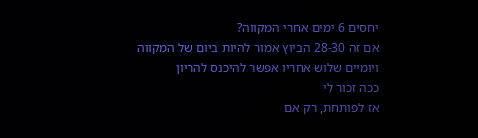יחסים 6 ימים אחרי המקווה?
אם זה 28-30 הביוץ אמור להיות ביום של המקווה
ויומיים שלוש אחריו אפשר להיכנס להריון
ככה זכור לי
אז לפותחת, רק אם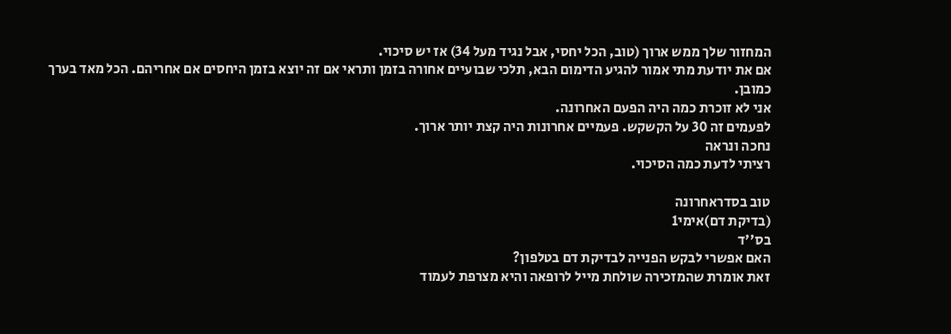המחזור שלך ממש ארוך (טוב, הכל יחסי, אבל נגיד מעל 34) אז יש סיכוי.
אם את יודעת מתי אמור להגיע הדימום הבא, תלכי שבועיים אחורה בזמן ותראי אם זה יוצא בזמן היחסים אם אחריהם. הכל מאד בערך כמובן.
אני לא זוכרת כמה היה הפעם האחרונה.
לפעמים זה 30 על הקשקש. פעמיים אחרונות היה קצת יותר ארוך.
נחכה ונראה
רציתי לדעת כמה הסיכוי.

טוב בסדראחרונה
(בדיקת דם)אימי1
בס''ד
האם אפשרי לבקש הפנייה לבדיקת דם בטלפון?
זאת אומרת שהמזכירה שולחת מייל לרופאה והיא מצרפת לעמוד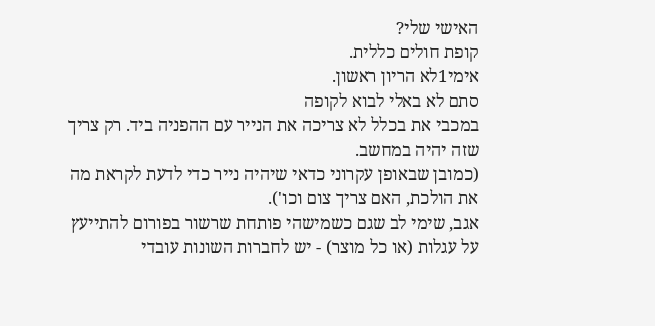האישי שלי?
קופת חולים כללית.
אימי1לא הריון ראשון.
סתם לא באלי לבוא לקופה
במכבי את בכלל לא צריכה את הנייר עם ההפניה ביד. רק צריך שזה יהיה במחשב.
(כמובן שבאופן עקרוני כדאי שיהיה נייר כדי לדעת לקראת מה את הולכת, האם צריך צום וכו').
אגב, שימי לב שגם כשמישהי פותחת שרשור בפורום להתייעץ על עגלות (או כל מוצר) - יש לחברות השונות עובדי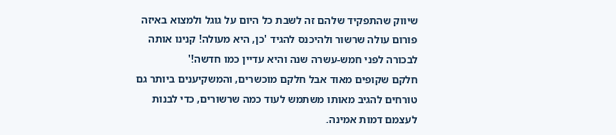שיווק שהתפקיד שלהם זה לשבת כל היום על גוגל ולמצוא באיזה פורום עולה שרשור ולהיכנס להגיד 'כן, היא מעולה! קנינו אותה לבכורה לפני חמש-עשרה שנה והיא עדיין כמו חדשה!'
חלקם שקופים מאוד אבל חלקם מוכשרים, והמשקיענים ביותר גם טורחים להגיב מאותו משתמש לעוד כמה שרשורים, כדי לבנות לעצמם דמות אמינה.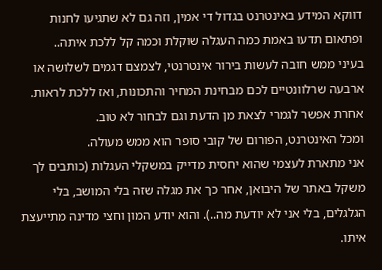דווקא המידע באינטרנט בגדול די אמין, וזה גם לא שתגיעו לחנות ופתאום תדעו באמת כמה העגלה שוקלת וכמה קל ללכת איתה..
בעיני ממש חובה לעשות בירור אינטרנטי, לצמצם דגמים לשלושה או ארבעה שרלוונטיים לכם מבחינת המחיר והתכונות, ואז ללכת לראות. אחרת אפשר לגמרי לצאת מן הדעת וגם לבחור לא טוב.
ומכל האינטרנט, הפורום של קובי סופר הוא ממש מעולה.
אני מתארת לעצמי שהוא יחסית מדייק במשקלי העגלות (כותבים לך משקל באתר של היבואן, אחר כך את מגלה שזה בלי המושב, בלי הגלגלים, בלי אני לא יודעת מה..). והוא יודע המון וחצי מדינה מתייעצת איתו.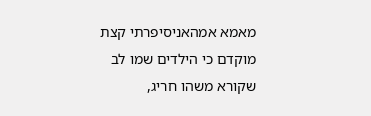מאמא אמהאניסיפרתי קצת מוקדם כי הילדים שמו לב שקורא משהו חריג,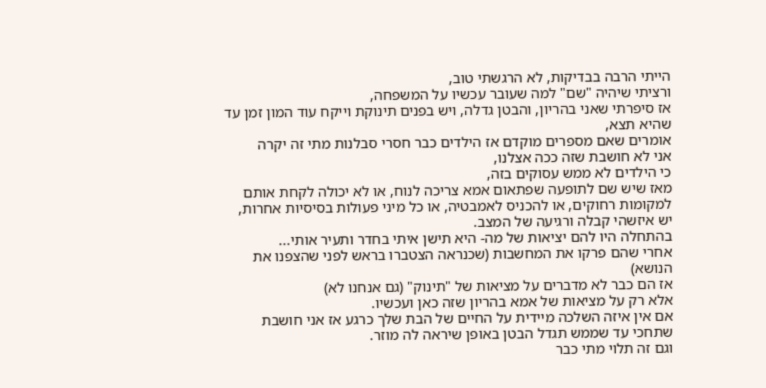הייתי הרבה בבדיקות, לא הרגשתי טוב,
ורציתי שיהיה "שם" למה שעובר עכשיו על המשפחה,
אז סיפרתי שאני בהריון, והבטן גדלה, ויש בפנים תינוקת וייקח עוד המון זמן עד שהיא תצא,
אומרים שאם מספרים מוקדם אז הילדים כבר חסרי סבלנות מתי זה יקרה
אני לא חושבת שזה ככה אצלנו,
כי הילדים לא ממש עסוקים בזה,
מאז שיש שם לתופעה שפתאום אמא צריכה לנוח, או לא יכולה לקחת אותם למקומות רחוקים, או להכניס לאמבטיה, או כל מיני פעולות בסיסיות אחרות, יש איזשהי קבלה ורגיעה של המצב.
בהתחלה היו להם יציאות של מה- היא תישן איתי בחדר ותעיר אותי...
אחרי שהם פרקו את המחשבות (שכנראה הצטברו בראש לפני שהצפנו את הנושא)
אז הם כבר לא מדברים על מציאות של "תינוק" (גם אנחנו לא)
אלא רק על מציאות של אמא בהריון שזה כאן ועכשיו.
אם אין איזה השלכה מיידית על החיים של הבת שלך כרגע אז אני חושבת שתחכי עד שממש תגדל הבטן באופן שיראה לה מוזר.
וגם זה תלוי מתי כבר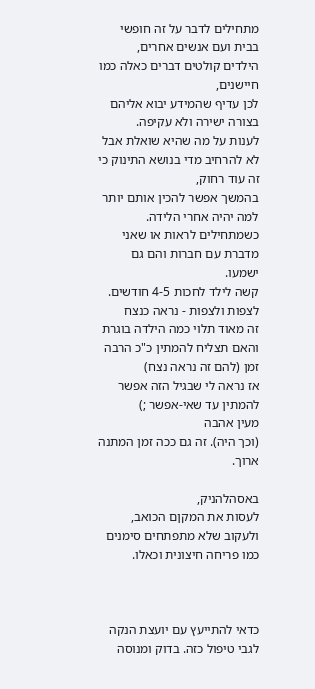מתחילים לדבר על זה חופשי בבית ועם אנשים אחרים,
הילדים קולטים דברים כאלה כמו חיישנים,
לכן עדיף שהמידע יבוא אליהם בצורה ישירה ולא עקיפה.
לענות על מה שהיא שואלת אבל לא להרחיב מדי בנושא התינוק כי זה עוד רחוק,
בהמשך אפשר להכין אותם יותר למה יהיה אחרי הלידה.
כשמתחילים לראות או שאני מדברת עם חברות והם גם ישמעו.
קשה לילד לחכות 4-5 חודשים. לצפות ולצפות - נראה כנצח
זה מאוד תלוי כמה הילדה בוגרת והאם תצליח להמתין כ"כ הרבה זמן (להם זה נראה נצח)
אז נראה לי שבגיל הזה אפשר להמתין עד שאי-אפשר ;)
מעין אהבה
(וכך היה). זה גם ככה זמן המתנה ארוך.

באסהלהניק,
לעסות את המקןם הכואב,
ולעקוב שלא מתפתחים סימנים כמו פריחה חיצונית וכאלו.



כדאי להתייעץ עם יועצת הנקה לגבי טיפול כזה. בדוק ומנוסה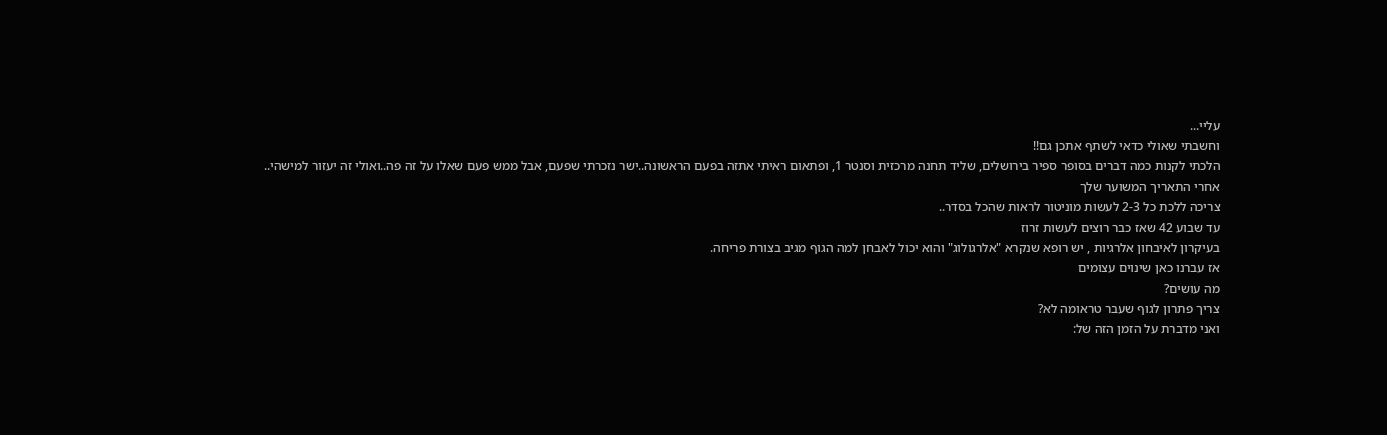עליי...
וחשבתי שאולי כדאי לשתף אתכן גם!!
הלכתי לקנות כמה דברים בסופר ספיר בירושלים, שליד תחנה מרכזית וסנטר 1, ופתאום ראיתי אתזה בפעם הראשונה..ישר נזכרתי שפעם, אבל ממש פעם שאלו על זה פה..ואולי זה יעזור למישהי..
אחרי התאריך המשוער שלך
צריכה ללכת כל 2-3 לעשות מוניטור לראות שהכל בסדר..
עד שבוע 42 שאז כבר רוצים לעשות זרוז
בעיקרון לאיבחון אלרגיות , יש רופא שנקרא "אלרגולוג" והוא יכול לאבחן למה הגוף מגיב בצורת פריחה.
אז עברנו כאן שינוים עצומים
מה עושים?
צריך פתרון לגוף שעבר טראומה לא?
ואני מדברת על הזמן הזה של: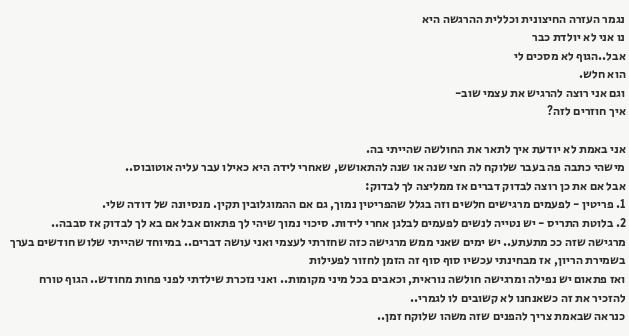נגמר העזרה החיצונית וכללית ההרגשה היא
נו אני לא יולדת כבר
אבל..הגוף לא מסכים לי
הוא חלש.
וגם אני רוצה להרגיש את עצמי שוב-
איך חוזרים לזה?

אני באמת לא יודעת איך לתאר את החולשה שהייתי בה.
מישהי כתבה פה בעבר שלוקח לה חצי שנה או שנה להתאושש, שאחרי לידה היא כאילו עבר עליה אוטובוס..
אבל אם את כן רוצה לבדוק דברים אז ממליצה לך לבדוק:
1. פריטין - לפעמים מרגישים חלשים וזה בגלל שהפריטין נמוך, גם אם ההמוגלובין תקין. מנסיונה של דודה שלי.
2. בלוטת התריס - יש נטייה לנשים לפעמים לבלגן אחרי לידות. סיכוי נמוך שיהי לך פתאום אבל אם בא לך לבדוק אז סבבה..
מרגישה שזה ככ מתעתע.. יש ימים שאני ממש מרגישה כזה שחזרתי לעצמי ואני עושה דברים.. במיוחד שהייתי שלוש חודשים בערך בשמירת הריון, אז מבחינתי עכשיו סוף סוף זה הזמן לחזור לפעילות
ואז פתאום יש נפילה ומרגישה חולשה נוראית, וכאבים בכל מיני מקומות.. ואני נזכרת שילדתי לפני פחות מחודש.. הגוף טורח להזכיר את זה כשאנחנו לא קשובים לו לגמרי..
כנראה שבאמת צריך להפנים שזה משהו שלוקח זמן..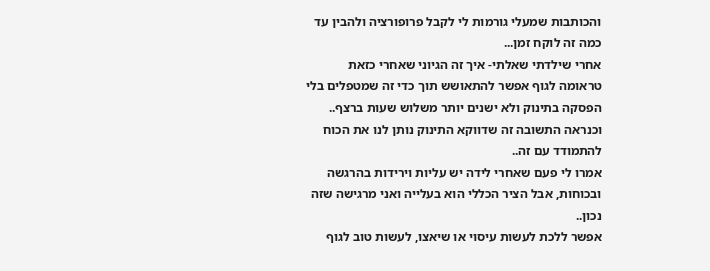והכותבות שמעלי גורמות לי לקבל פרופורציה ולהבין עד כמה זה לוקח זמן...
אחרי שילדתי שאלתי- איך זה הגיוני שאחרי כזאת טראומה לגוף אפשר להתאושש תוך כדי זה שמטפלים בלי הפסקה בתינוק ולא ישנים יותר משלוש שעות ברצף.. וכנראה התשובה זה שדווקא התינוק נותן לנו את הכוח להתמודד עם זה..
אמרו לי פעם שאחרי לידה יש עליות וירידות בהרגשה ובכוחות, אבל הציר הכללי הוא בעלייה ואני מרגישה שזה נכון..
אפשר ללכת לעשות עיסוי או שיאצו, לעשות טוב לגוף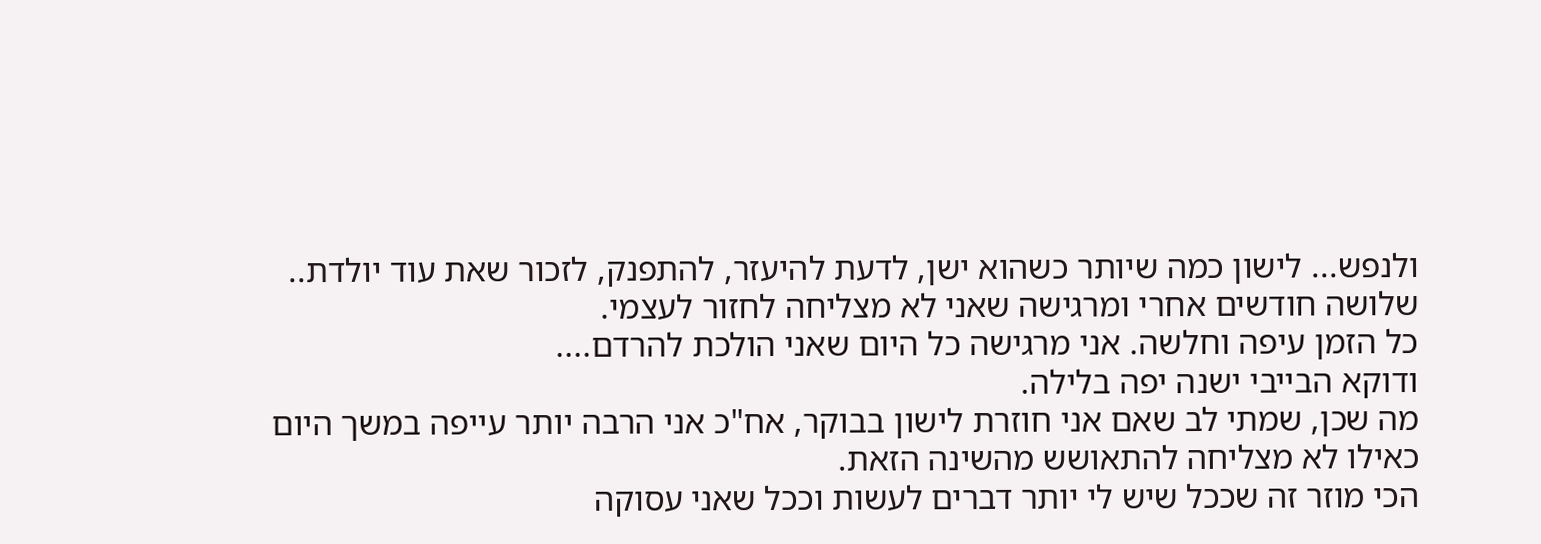ולנפש... לישון כמה שיותר כשהוא ישן, לדעת להיעזר, להתפנק, לזכור שאת עוד יולדת..
שלושה חודשים אחרי ומרגישה שאני לא מצליחה לחזור לעצמי.
כל הזמן עיפה וחלשה. אני מרגישה כל היום שאני הולכת להרדם....
ודוקא הבייבי ישנה יפה בלילה.
מה שכן, שמתי לב שאם אני חוזרת לישון בבוקר, אח"כ אני הרבה יותר עייפה במשך היום
כאילו לא מצליחה להתאושש מהשינה הזאת.
הכי מוזר זה שככל שיש לי יותר דברים לעשות וככל שאני עסוקה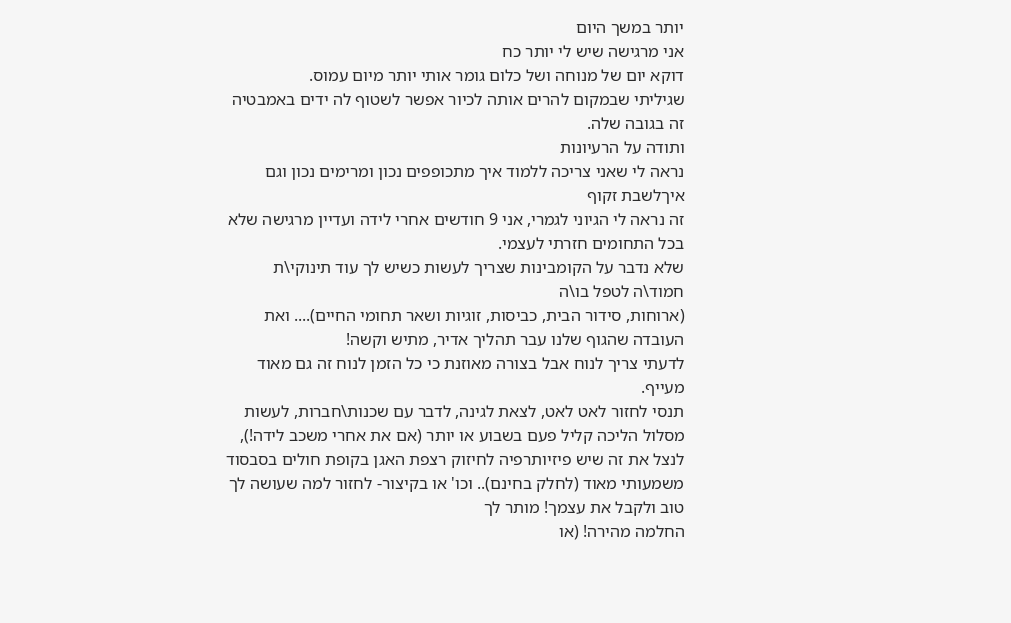יותר במשך היום
אני מרגישה שיש לי יותר כח
דוקא יום של מנוחה ושל כלום גומר אותי יותר מיום עמוס.
שגיליתי שבמקום להרים אותה לכיור אפשר לשטוף לה ידים באמבטיה
זה בגובה שלה.
ותודה על הרעיונות
נראה לי שאני צריכה ללמוד איך מתכופפים נכון ומרימים נכון וגם איךלשבת זקוף
זה נראה לי הגיוני לגמרי, אני 9 חודשים אחרי לידה ועדיין מרגישה שלא בכל התחומים חזרתי לעצמי.
שלא נדבר על הקומבינות שצריך לעשות כשיש לך עוד תינוקי\ת חמוד\ה לטפל בו\ה
(ארוחות, סידור הבית, כביסות, זוגיות ושאר תחומי החיים).... ואת העובדה שהגוף שלנו עבר תהליך אדיר, מתיש וקשה!
לדעתי צריך לנוח אבל בצורה מאוזנת כי כל הזמן לנוח זה גם מאוד מעייף.
תנסי לחזור לאט לאט, לצאת לגינה, לדבר עם שכנות\חברות, לעשות מסלול הליכה קליל פעם בשבוע או יותר (אם את אחרי משכב לידה!), לנצל את זה שיש פיזיותרפיה לחיזוק רצפת האגן בקופת חולים בסבסוד משמעותי מאוד (לחלק בחינם).. וכו' או בקיצור- לחזור למה שעושה לך טוב ולקבל את עצמך! מותר לך
החלמה מהירה! (או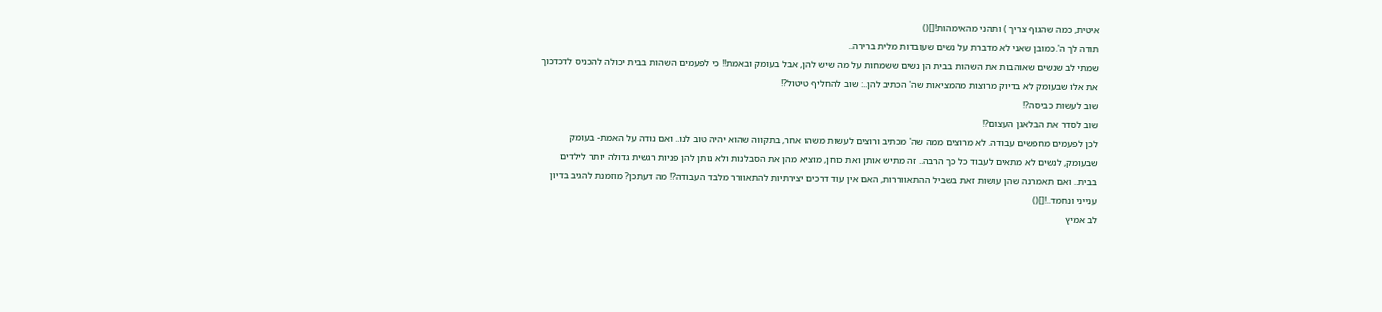איטית, כמה שהגוף צריך ) ותהני מהאימהות![]()
תודה לך ה'.כמובן שאני לא מדברת על נשים שעובדות מלית ברירה..
שמתי לב שנשים שאוהבות את השהות בבית הן נשים ששמחות על מה שיש להן, אבל בעומק ובאמת!! כי לפעמים השהות בבית יכולה להכניס לדכדכוך את אלו שבעומק לא בדיוק מרוצות מהמציאות שה' הכתיב להן..: שוב להחליף טיטול?!
שוב לעשות כביסה?!
שוב לסדר את הבלאגן העצום?!
לכן לפעמים מחפשים עבודה. לא מרוצים ממה שה' מכתיב ורוצים לעשות משהו אחר, בתקווה שהוא יהיה טוב לנו.. ואם נודה על האמת- בעומק שבעומק, לנשים לא מתאים לעבוד כל כך הרבה.. זה מתיש אותן ואת כוחן, מוציא מהן את הסבלנות ולא נותן להן פניות רגשית גדולה יותר לילדים בבית.. ואם תאמרנה שהן עושות זאת בשביל ההתאווררות, האם אין עוד דרכים יצירתיות להתאוורר מלבד העבודה?! מה דעתכן? מוזמנת להגיב בדיון ענייני ונחמד..![]()
לב אמיץ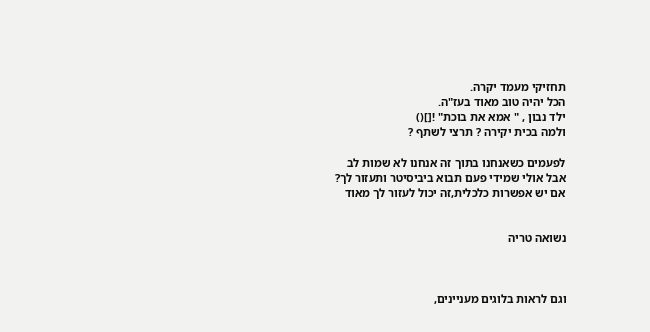תחזיקי מעמד יקרה.
הכל יהיה טוב מאוד בעז"ה.
ילד נבון , " אמא את בוכת" ![]()
ולמה בכית יקירה ? תרצי לשתף ?

לפעמים כשאנחנו בתוך זה אנחנו לא שמות לב
אבל אולי שמידי פעם תבוא ביביסיטר ותעזור לך?
אם יש אפשרות כלכלית,זה יכול לעזור לך מאוד


נשואה טריה



וגם לראות בלוגים מעניינים,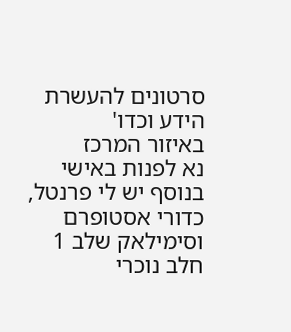סרטונים להעשרת הידע וכדו'
באיזור המרכז
נא לפנות באישי
בנוסף יש לי פרנטל, כדורי אסטופרם
וסימילאק שלב 1 חלב נוכרי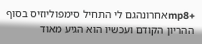+mp8אחרונהגם לי התחיל סימפוליוזיס בסוף ההריון הקודם ועכשיו הוא הגיע מאוד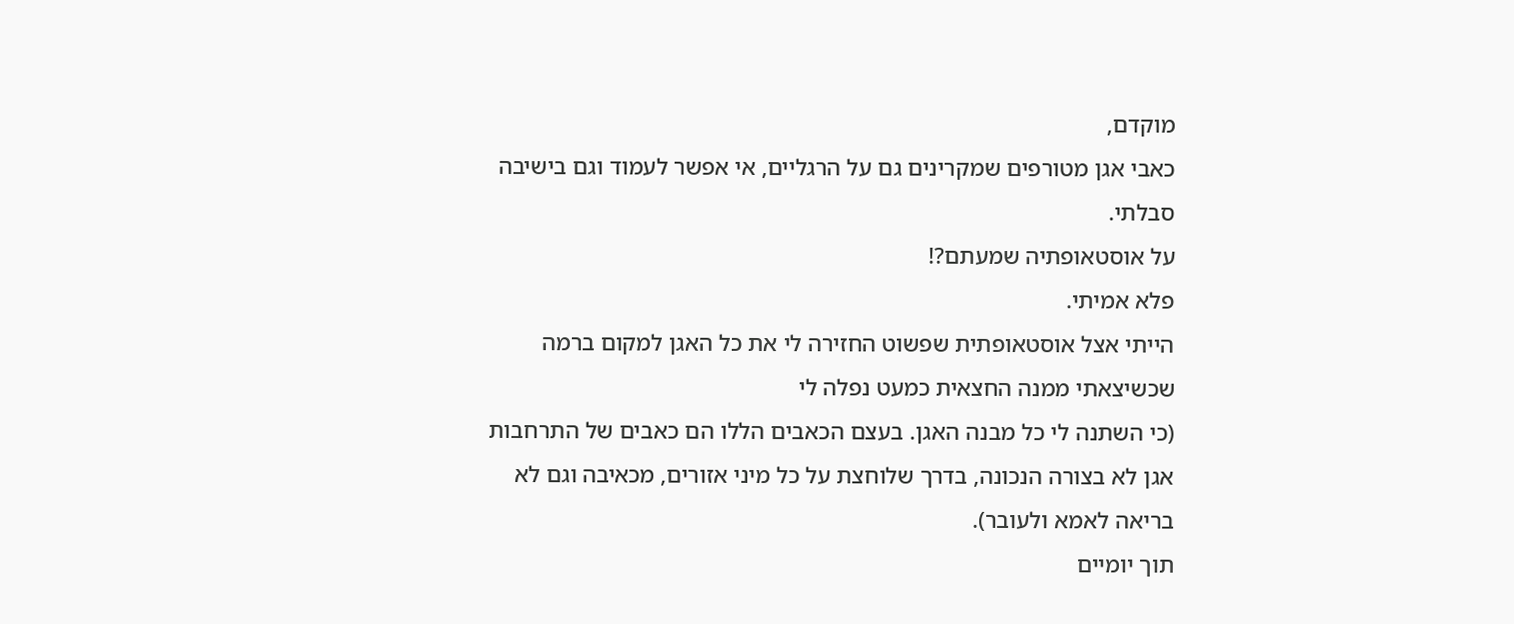מוקדם,
כאבי אגן מטורפים שמקרינים גם על הרגליים, אי אפשר לעמוד וגם בישיבה סבלתי.
על אוסטאופתיה שמעתם?!
פלא אמיתי.
הייתי אצל אוסטאופתית שפשוט החזירה לי את כל האגן למקום ברמה שכשיצאתי ממנה החצאית כמעט נפלה לי
(כי השתנה לי כל מבנה האגן. בעצם הכאבים הללו הם כאבים של התרחבות אגן לא בצורה הנכונה, בדרך שלוחצת על כל מיני אזורים, מכאיבה וגם לא בריאה לאמא ולעובר).
תוך יומיים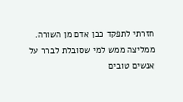חזרתי לתפקד כבן אדם מן השורה.
ממליצה ממש למי שסובלת לברר על אנשים טובים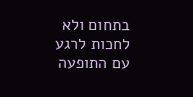בתחום ולא לחכות לרגע עם התופעה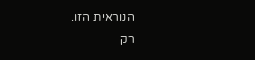הנוראית הזו.
רק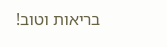בריאות וטוב!